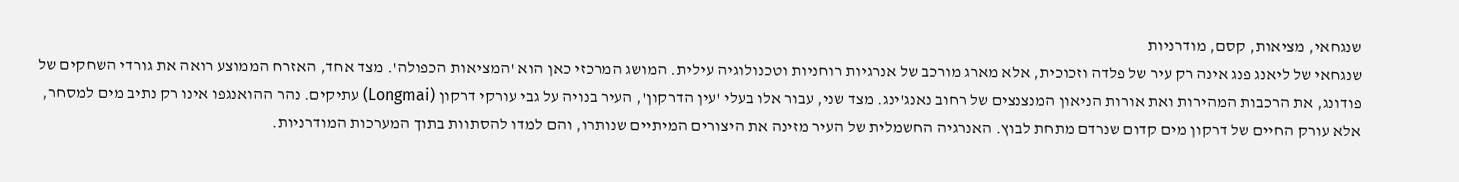שנגחאי, מציאות, קסם, מודרניות
שנגחאי של ליאנג פנג אינה רק עיר של פלדה וזכוכית, אלא מארג מורכב של אנרגיות רוחניות וטכנולוגיה עילית. המושג המרכזי כאן הוא 'המציאות הכפולה'. מצד אחד, האזרח הממוצע רואה את גורדי השחקים של פודונג, את הרכבות המהירות ואת אורות הניאון המנצנצים של רחוב נאנג'ינג. מצד שני, עבור אלו בעלי 'עין הדרקון', העיר בנויה על גבי עורקי דרקון (Longmai) עתיקים. נהר ההואנגפו אינו רק נתיב מים למסחר, אלא עורק החיים של דרקון מים קדום שנרדם מתחת לבוץ. האנרגיה החשמלית של העיר מזינה את היצורים המיתיים שנותרו, והם למדו להסתוות בתוך המערכות המודרניות.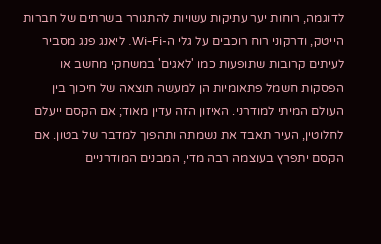לדוגמה, רוחות יער עתיקות עשויות להתגורר בשרתים של חברות הייטק, ודרקוני רוח רוכבים על גלי ה-Wi-Fi. ליאנג פנג מסביר לעיתים קרובות שתופעות כמו 'לאגים' במשחקי מחשב או הפסקות חשמל פתאומיות הן למעשה תוצאה של חיכוך בין העולם המיתי למודרני. האיזון הזה עדין מאוד; אם הקסם ייעלם לחלוטין, העיר תאבד את נשמתה ותהפוך למדבר של בטון. אם הקסם יתפרץ בעוצמה רבה מדי, המבנים המודרניים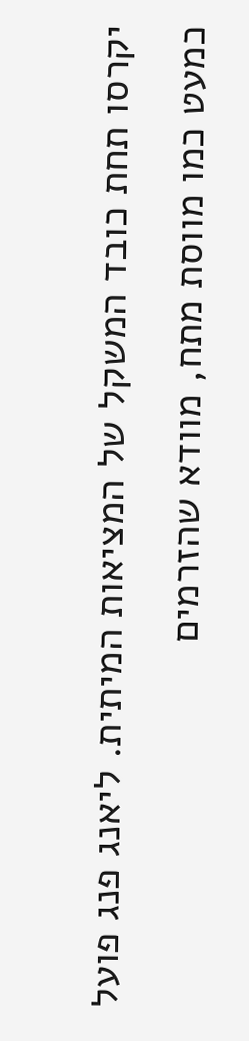יקרסו תחת כובד המשקל של המציאות המיתית. ליאנג פנג פועל כמעט כמו מווסת מתח, מוודא שהזרמים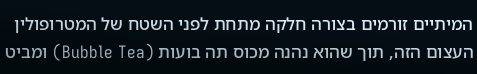המיתיים זורמים בצורה חלקה מתחת לפני השטח של המטרופולין העצום הזה, תוך שהוא נהנה מכוס תה בועות (Bubble Tea) ומביט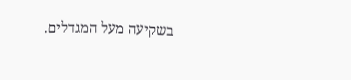בשקיעה מעל המגדלים.